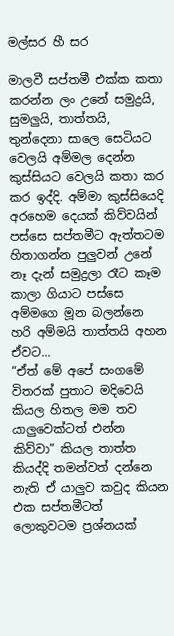මල්සර හී සර

මාලවී සප්තමී එක්ක කතා කරන්න ලං උනේ සමුද්‍රයි, සුමලුයි, තාත්තයි, තුන්දෙනා සාලෙ සෙටියට වෙලයි අම්මල දෙන්න කුස්සියට වෙලයි කතා කර කර ඉද්දි. අම්මා කුස්සියෙදි අරහෙම දෙයක් කිව්වයින් පස්සෙ සප්තමීට ඇත්තටම හිතාගන්න පුලුවන් උනේ නෑ දැන් සමුද්‍රලා රෑට කෑම කාලා ගියාට පස්සෙ අම්මගෙ මූන බලන්නෙ හරි අම්මයි තාත්තයි අහන ඒවට...
“ඒත් මේ අපේ සංගමේ විතරක් පුතාට මදිවෙයි කියල හිතල මම තව යාලුවෙක්ටත් එන්න කිව්වා” කියල තාත්ත කියද්දි තමන්වත් දන්නෙ නැති ඒ යාලුව කවුද කියන එක සප්තමීටත් ලොකුවටම ප්‍රශ්නයක්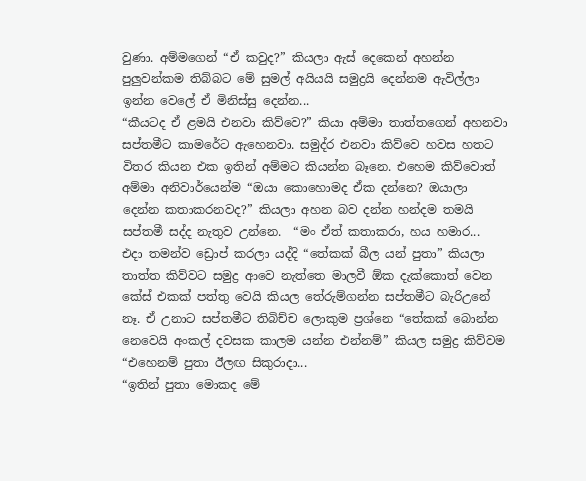වුණා. අම්මගෙන් “ඒ කවුද?” කියලා ඇස් දෙකෙන් අහන්න පුලුවන්කම තිබ්බට මේ සුමල් අයියයි සමුද්‍රයි දෙන්නම ඇවිල්ලා ඉන්න වෙලේ ඒ මිනිස්සු දෙන්න...
“කීයටද ඒ ළමයි එනවා කිව්වෙ?” කියා අම්මා තාත්තගෙන් අහනවා සප්තමීට කාමරේට ඇහෙනවා. සමුද්ර එනවා කිව්වෙ හවස හතට විතර කියන එක ඉතින් අම්මට කියන්න බෑනෙ. එහෙම කිව්වොත් අම්මා අනිවාර්යෙන්ම “ඔයා කොහොමද ඒක දන්නෙ? ඔයාලා දෙන්න කතාකරනවද?” කියලා අහන බව දන්න හන්දම තමයි සප්තමී සද්ද නැතුව උන්නෙ.  “මං ඒත් කතාකරා, හය හමාර...
එදා තමන්ව ඩ්‍රොප් කරලා යද්දි “තේකක් බීල යන් පුතා” කියලා තාත්ත කිව්වට සමුද්‍ර ආවෙ නැත්තෙ මාලවී ඕක දැක්කොත් වෙන කේස් එකක් පත්තු වෙයි කියල තේරුම්ගන්න සප්තමීට බැරිඋනේ නෑ. ඒ උනාට සප්තමීට තිබිච්ච ලොකුම ප්‍රශ්නෙ “තේකක් බොන්න නෙවෙයි අංකල් දවසක කාලම යන්න එන්නම්” කියල සමුද්‍ර කිව්වම “එහෙනම් පුතා ඊලඟ සිකුරාදා...
“ඉතින් පුතා මොකද මේ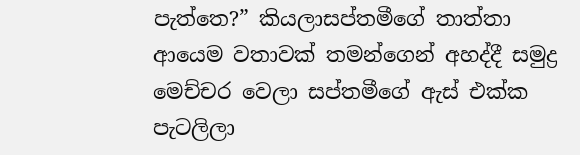පැත්තෙ?” කියලාසප්තමීගේ තාත්තා ආයෙම වතාවක් තමන්ගෙන් අහද්දී සමුද්‍ර මෙච්චර වෙලා සප්තමීගේ ඇස් එක්ක පැටලිලා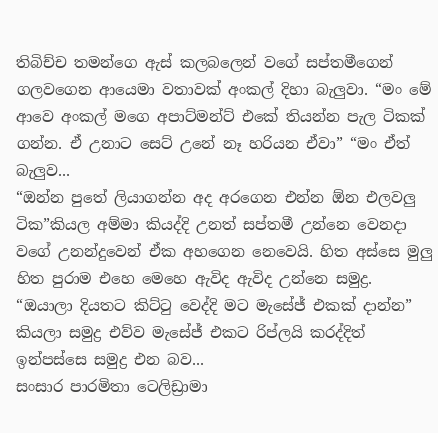තිබිච්ච තමන්ගෙ ඇස් කලබලෙන් වගේ සප්තමීගෙන් ගලවගෙන ආයෙමා වතාවක් අංකල් දිහා බැලුවා. “මං මේ ආවෙ අංකල් මගෙ අපාට්මන්ට් එකේ තියන්න පැල ටිකක් ගන්න. ඒ උනාට සෙට් උනේ නෑ හරියන ඒවා” “මං ඒත් බැලුව...
“ඔන්න පුතේ ලියාගන්න අද අරගෙන එන්න ඕන එලවලු ටික”කියල අම්මා කියද්දි උනත් සප්තමී උන්නෙ වෙනදා වගේ උනන්දුවෙන් ඒක අහගෙන නෙවෙයි. හිත අස්සෙ මුලු හිත පුරාම එහෙ මෙහෙ ඇවිද ඇවිද උන්නෙ සමුද්‍ර.  “ඔයාලා දියතට කිට්ටු වෙද්දි මට මැසේජ් එකක් දාන්න” කියලා සමුද්‍ර එව්ව මැසේජ් එකට රිප්ලයි කරද්දිත් ඉන්පස්සෙ සමුද්‍ර එන බව...
සංසාර පාරමිතා ටෙලිඩ්‍රාමා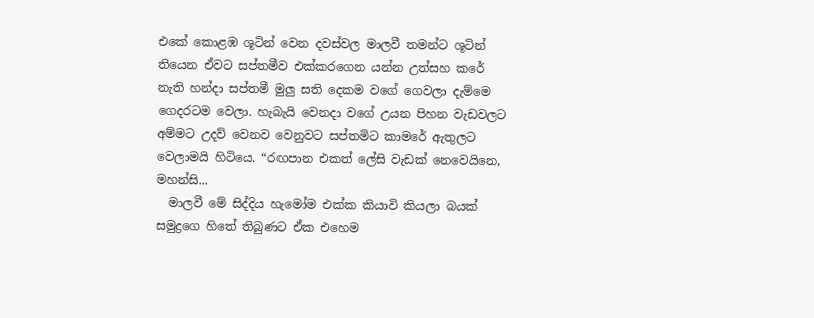එකේ කොළඹ ශූටින් වෙන දවස්වල මාලවී තමන්ට ශූටින් තියෙන ඒවට සප්තමීව එක්කරගෙන යන්න උත්සහ කරේ නැති හන්දා සප්තමී මුලු සති දෙකම වගේ ගෙවලා දැම්මෙ ගෙදරටම වෙලා. හැබැයි වෙනදා වගේ උයන පිහන වැඩවලට අම්මට උදව් වෙනව වෙනුවට සප්තමිට කාමරේ ඇතුලට වෙලාමයි හිටියෙ. “රඟපාන එකත් ලේසි වැඩක් නෙවෙයිනෙ, මහන්සි...
  මාලවී මේ සිද්දිය හැමෝම එක්ක කියාවි කියලා බයක් සමුද්‍රගෙ හිතේ තිබුණට ඒක එහෙම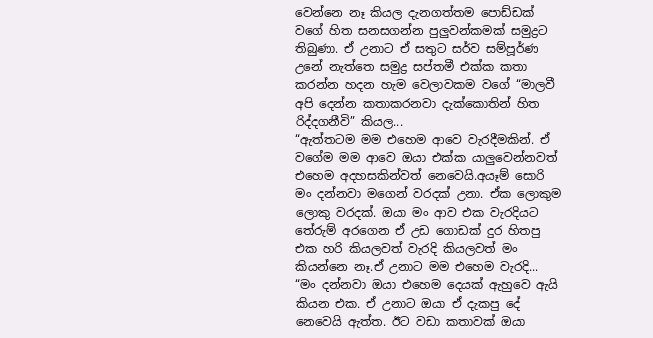වෙන්නෙ නෑ කියල දැනගත්තම පොඩ්ඩක් වගේ හිත සනසගන්න පුලුවන්කමක් සමුද්‍රට තිබුණා. ඒ උනාට ඒ සතුට සර්ව සම්පූර්ණ උනේ නැත්තෙ සමුද්‍ර සප්තමී එක්ක කතා කරන්න හදන හැම වෙලාවකම වගේ “මාලවී අපි දෙන්න කතාකරනවා දැක්කොතින් හිත රිද්දගනීවි” කියල...
“ඇත්තටම මම එහෙම ආවෙ වැරදීමකින්. ඒ වගේම මම ආවෙ ඔයා එක්ක යාලුවෙන්නවත් එහෙම අදහසකින්වත් නෙවෙයි.අයෑම් සොරි මං දන්නවා මගෙන් වරදක් උනා. ඒක ලොකුම ලොකු වරදක්. ඔයා මං ආව එක වැරදියට තේරුම් අරගෙන ඒ උඩ ගොඩක් දුර හිතපු එක හරි කියලවත් වැරදි කියලවත් මං කියන්නෙ නෑ.ඒ උනාට මම එහෙම වැරදි...
“මං දන්නවා ඔයා එහෙම දෙයක් ඇහුවෙ ඇයි කියන එක. ඒ උනාට ඔයා ඒ දැකපු දේ නෙවෙයි ඇත්ත. ඊට වඩා කතාවක් ඔයා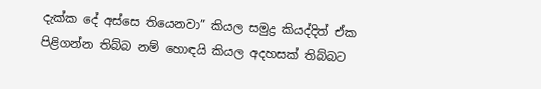දැක්ක දේ අස්සෙ තියෙනවා” කියල සමුද්‍ර කියද්දිත් ඒක පිළිගන්න තිබ්බ නම් හොඳයි කියල අදහසක් තිබ්බට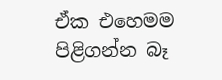ඒක එහෙමම පිළිගන්න බෑ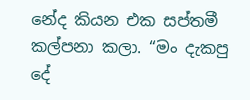නේද කියන එක සප්තමී කල්පනා කලා. “මං දැකපු දේ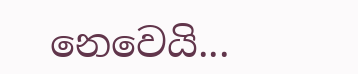නෙවෙයි...